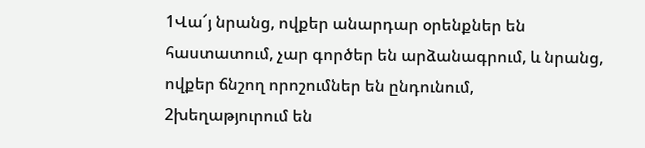1Վա՜յ նրանց, ովքեր անարդար օրենքներ են հաստատում, չար գործեր են արձանագրում, և նրանց, ովքեր ճնշող որոշումներ են ընդունում,
2խեղաթյուրում են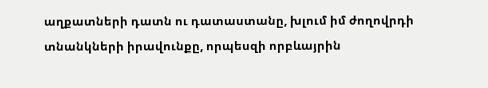աղքատների դատն ու դատաստանը, խլում իմ ժողովրդի տնանկների իրավունքը, որպեսզի որբևայրին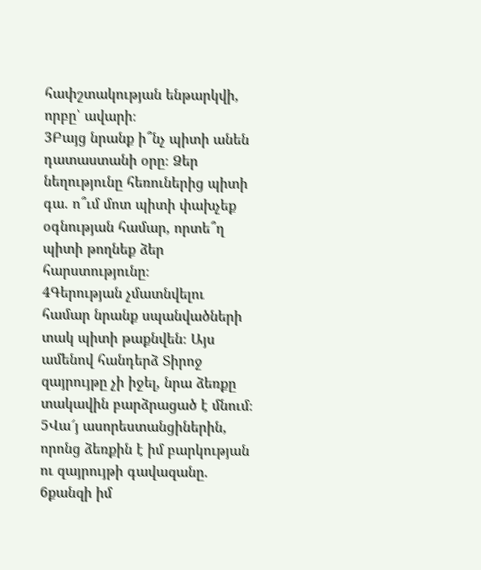հափշտակության ենթարկվի, որբը՝ ավարի։
3Բայց նրանք ի՞նչ պիտի անեն դատաստանի օրը։ Ձեր նեղությունը հեռուներից պիտի գա. ո՞ւմ մոտ պիտի փախչեք օգնության համար, որտե՞ղ պիտի թողնեք ձեր հարստությունը։
4Գերության չմատնվելու համար նրանք սպանվածների տակ պիտի թաքնվեն։ Այս ամենով հանդերձ Տիրոջ զայրույթը չի իջել, նրա ձեռքը տակավին բարձրացած է մնում։
5Վա՜յ ասորեստանցիներին, որոնց ձեռքին է իմ բարկության ու զայրույթի գավազանը.
6քանզի իմ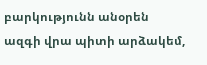բարկությունն անօրեն ազգի վրա պիտի արձակեմ,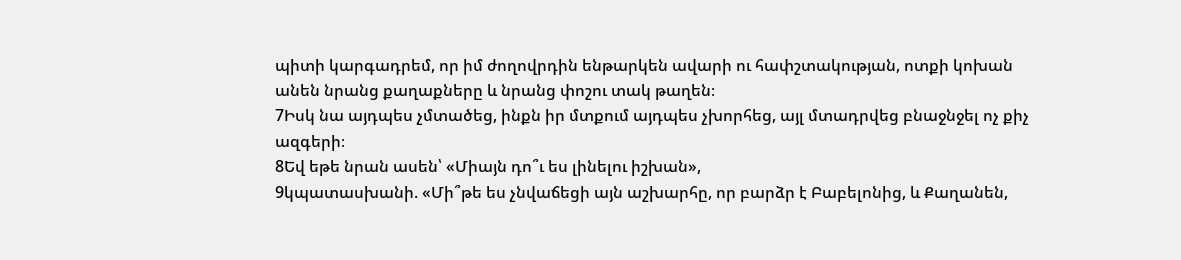պիտի կարգադրեմ, որ իմ ժողովրդին ենթարկեն ավարի ու հափշտակության, ոտքի կոխան անեն նրանց քաղաքները և նրանց փոշու տակ թաղեն։
7Իսկ նա այդպես չմտածեց, ինքն իր մտքում այդպես չխորհեց, այլ մտադրվեց բնաջնջել ոչ քիչ ազգերի։
8Եվ եթե նրան ասեն՝ «Միայն դո՞ւ ես լինելու իշխան»,
9կպատասխանի. «Մի՞թե ես չնվաճեցի այն աշխարհը, որ բարձր է Բաբելոնից, և Քաղանեն,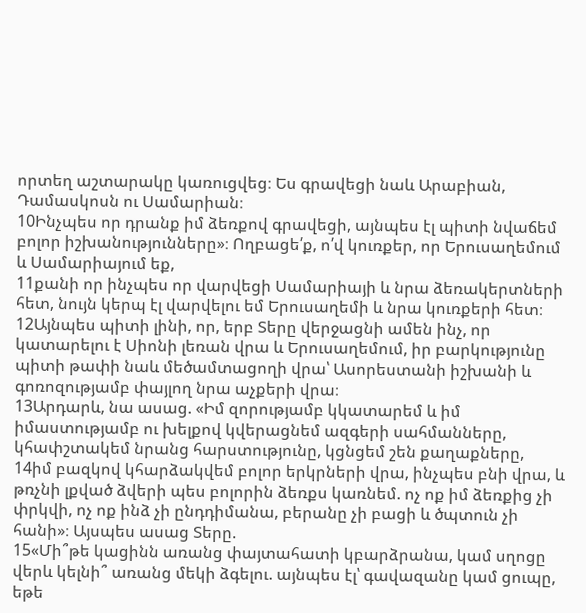որտեղ աշտարակը կառուցվեց։ Ես գրավեցի նաև Արաբիան, Դամասկոսն ու Սամարիան։
10Ինչպես որ դրանք իմ ձեռքով գրավեցի, այնպես էլ պիտի նվաճեմ բոլոր իշխանությունները»։ Ողբացե՛ք, ո՛վ կուռքեր, որ Երուսաղեմում և Սամարիայում եք,
11քանի որ ինչպես որ վարվեցի Սամարիայի և նրա ձեռակերտների հետ, նույն կերպ էլ վարվելու եմ Երուսաղեմի և նրա կուռքերի հետ։
12Այնպես պիտի լինի, որ, երբ Տերը վերջացնի ամեն ինչ, որ կատարելու է Սիոնի լեռան վրա և Երուսաղեմում, իր բարկությունը պիտի թափի նաև մեծամտացողի վրա՝ Ասորեստանի իշխանի և գոռոզությամբ փայլող նրա աչքերի վրա։
13Արդարև, նա ասաց. «Իմ զորությամբ կկատարեմ և իմ իմաստությամբ ու խելքով կվերացնեմ ազգերի սահմանները, կհափշտակեմ նրանց հարստությունը, կցնցեմ շեն քաղաքները,
14իմ բազկով կհարձակվեմ բոլոր երկրների վրա, ինչպես բնի վրա, և թռչնի լքված ձվերի պես բոլորին ձեռքս կառնեմ. ոչ ոք իմ ձեռքից չի փրկվի, ոչ ոք ինձ չի ընդդիմանա, բերանը չի բացի և ծպտուն չի հանի»։ Այսպես ասաց Տերը.
15«Մի՞թե կացինն առանց փայտահատի կբարձրանա, կամ սղոցը վերև կելնի՞ առանց մեկի ձգելու. այնպես էլ՝ գավազանը կամ ցուպը, եթե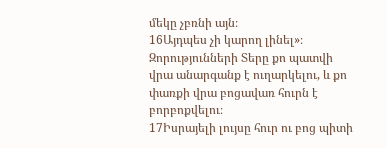մեկը չբռնի այն։
16Այդպես չի կարող լինել»։ Զորությունների Տերը քո պատվի վրա անարգանք է ուղարկելու, և քո փառքի վրա բոցավառ հուրն է բորբոքվելու։
17Իսրայելի լույսը հուր ու բոց պիտի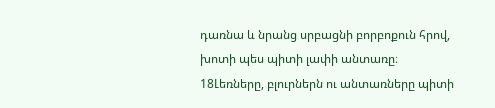դառնա և նրանց սրբացնի բորբոքուն հրով, խոտի պես պիտի լափի անտառը։
18Լեռները, բլուրներն ու անտառները պիտի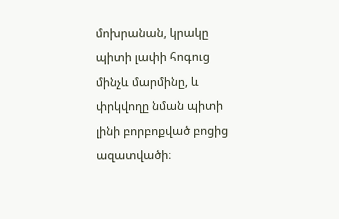մոխրանան, կրակը պիտի լափի հոգուց մինչև մարմինը, և փրկվողը նման պիտի լինի բորբոքված բոցից ազատվածի։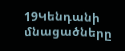19Կենդանի մնացածները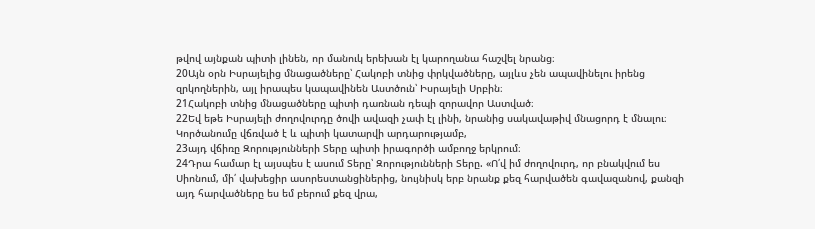թվով այնքան պիտի լինեն, որ մանուկ երեխան էլ կարողանա հաշվել նրանց։
20Այն օրն Իսրայելից մնացածները՝ Հակոբի տնից փրկվածները, այլևս չեն ապավինելու իրենց զրկողներին, այլ իրապես կապավինեն Աստծուն՝ Իսրայելի Սրբին։
21Հակոբի տնից մնացածները պիտի դառնան դեպի զորավոր Աստված։
22Եվ եթե Իսրայելի ժողովուրդը ծովի ավազի չափ էլ լինի, նրանից սակավաթիվ մնացորդ է մնալու։ Կործանումը վճռված է և պիտի կատարվի արդարությամբ,
23այդ վճիռը Զորությունների Տերը պիտի իրագործի ամբողջ երկրում։
24Դրա համար էլ այսպես է ասում Տերը՝ Զորությունների Տերը. «Ո՛վ իմ ժողովուրդ, որ բնակվում ես Սիոնում, մի՛ վախեցիր ասորեստանցիներից, նույնիսկ երբ նրանք քեզ հարվածեն գավազանով, քանզի այդ հարվածները ես եմ բերում քեզ վրա,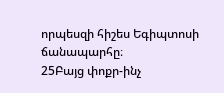որպեսզի հիշես Եգիպտոսի ճանապարհը։
25Բայց փոքր-ինչ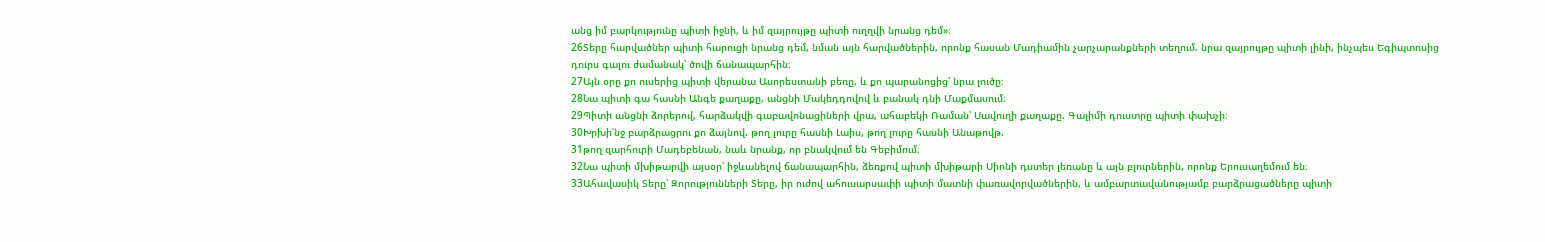անց իմ բարկությունը պիտի իջնի, և իմ զայրույթը պիտի ուղղվի նրանց դեմ»։
26Տերը հարվածներ պիտի հարուցի նրանց դեմ, նման այն հարվածներին, որոնք հասան Մադիամին չարչարանքների տեղում. նրա զայրույթը պիտի լինի, ինչպես Եգիպտոսից դուրս գալու ժամանակ՝ ծովի ճանապարհին։
27Այն օրը քո ուսերից պիտի վերանա Ասորեստանի բեռը, և քո պարանոցից՝ նրա լուծը։
28Նա պիտի գա հասնի Անգե քաղաքը, անցնի Մակեդդովով և բանակ դնի Մաքմասում։
29Պիտի անցնի ձորերով, հարձակվի գաբավոնացիների վրա, ահաբեկի Ռաման՝ Սավուղի քաղաքը. Գալիմի դուստրը պիտի փախչի։
30Խրխի՛նջ բարձրացրու քո ձայնով. թող լուրը հասնի Լաիս, թող լուրը հասնի Անաթովթ.
31թող զարհուրի Մադեբենան, նաև նրանք, որ բնակվում են Գեբիմում։
32Նա պիտի մխիթարվի այսօր՝ իջևանելով ճանապարհին, ձեռքով պիտի մխիթարի Սիոնի դստեր լեռանը և այն բլուրներին, որոնք Երուսաղեմում են։
33Ահավասիկ Տերը՝ Զորությունների Տերը, իր ուժով ահուսարսափի պիտի մատնի փառավորվածներին, և ամբարտավանությամբ բարձրացածները պիտի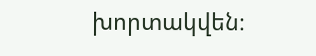խորտակվեն։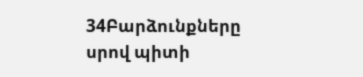34Բարձունքները սրով պիտի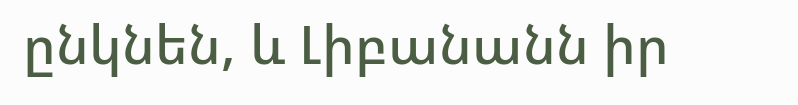ընկնեն, և Լիբանանն իր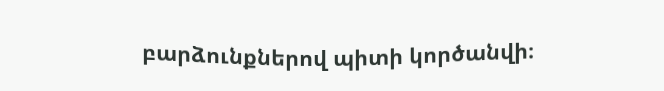բարձունքներով պիտի կործանվի։